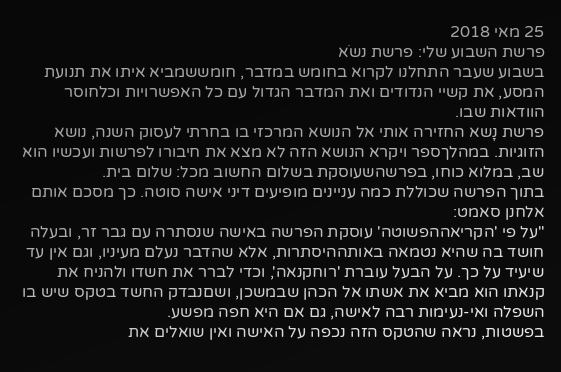25 מאי 2018
פרשת השבוע שלי: פרשת נשֹא
בשבוע שעבר התחלנו לקרוא בחומש במדבר, חומששמביא איתו את תנועת המסע, את קשיי הנדודים ואת המדבר הגדול עם כל האפשרויות וכלחוסר הוודאות שבו.
פרשת נָשא החזירה אותי אל הנושא המרכזי בו בחרתי לעסוק השנה, נושא הזוגיות. במהלךספר ויקרא הנושא הזה לא מצא את חיבורו לפרשות ועכשיו הוא שב, במלוא כוחו, בפרשהשעוסקת בשלום החשוב מכל: שלום בית.
בתוך הפרשה שכוללת כמה עניינים מופיעים דיני אישה סוטה. כך מסכם אותם אלחנן סאמט:
"על פי 'הקריאההפשוטה' עוסקת הפרשה באישה שנסתרה עם גבר זר, ובעלה חושד בה שהיא נטמאה באותההיסתרות, אלא שהדבר נעלם מעיניו, וגם אין עד שיעיד על כך. על הבעל עוברת 'רוחקנאה', וכדי לברר את חשדו ולהניח את קנאתו הוא מביא את אשתו אל הכהן שבמשכן, ושםנבדק החשד בטקס שיש בו השפלה ואי-נעימות רבה לאישה, גם אם היא חפה מפשע.
בפשטות, נראה שהטקס הזה נכפה על האישה ואין שואלים את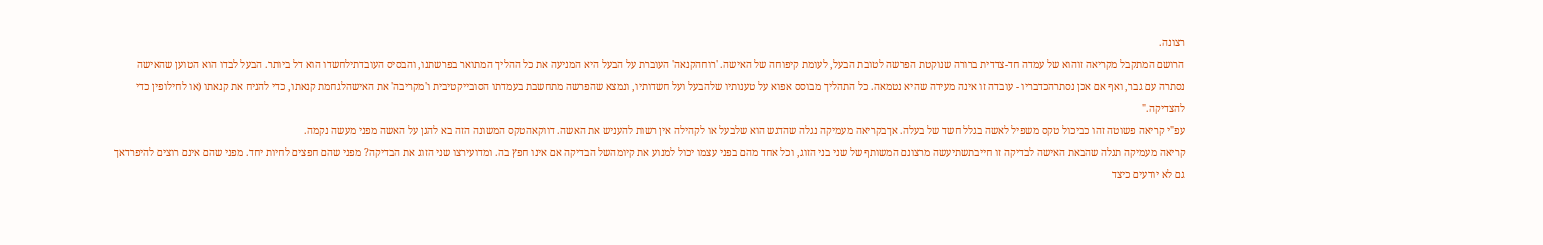רצונה.
הרושם המתקבל מקריאה זוהוא של עמדה חד-צדדית ברורה שנוקטת הפרשה לטובת הבעל, לעומת קיפוחה של האישה. 'רוחהקנאה' העוברת על הבעל היא המניעה את כל ההליך המתואר בפרשתנו, והבסיס העובדתילחשדו הוא דל ביותר. הבעל לבדו הוא הטוען שהאישה נסתרה עם גבר, ואף אם אכן נסתרהכדבריו - עובדה זו אינה מעידה שהיא נטמאה. כל התהליך מבוסס אפוא על טענותיו שלהבעל ועל חשדותיו, ונמצא שהפרשה מתחשבת בעמדתו הסובייקטיבית ו'מקריבה' את האישהלגחמת קנאתו, כדי להניח את קנאתו (או לחילופין כדי להצדיקה."
עפ"י קריאה פשוטה זהו כביכול טקס משפיל לאשה בגלל חשד של בעלה. אךבקריאה מעמיקה נגלה שהדגש הוא שלבעל או לקהילה אין רשות להעניש את האשה. דווקאהטקס המשונה הזה בא להגן על האשה מפני מעשה נקמה.
קריאה מעמיקה תגלה שהבאת האישה לבדיקה זו חייבתשתיעשה מרצונם המשותף של שני בני הזוג, וכל אחד מהם בפני עצמו יכול למנוע את קיומהשל הבדיקה אם אינו חפץ בה. ומדועירצו שני הזוג את הבדיקה? מפני שהם חפצים לחיות יחד. מפני שהם אינם רוצים להיפרדאך גם לא יודעים כיצד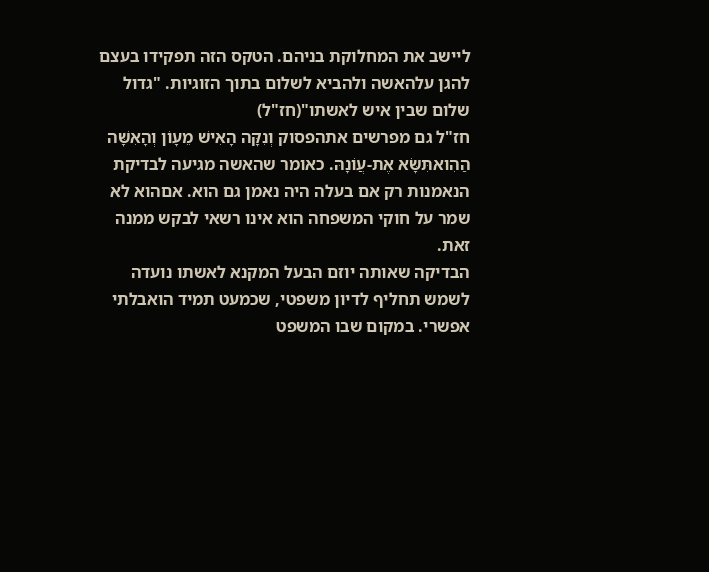ליישב את המחלוקת בניהם. הטקס הזה תפקידו בעצם להגן עלהאשה ולהביא לשלום בתוך הזוגיות. "גדול שלום שבין איש לאשתו"(חז"ל)
חז"ל גם מפרשים אתהפסוק וְנִקָּה הָאִישׁ מֵעָוֹן וְהָאִשָּׁה הַהִואתִּשָּׂא אֶת-עֲוֹנָהּ. כאומר שהאשה מגיעה לבדיקת הנאמנות רק אם בעלה היה נאמן גם הוא. אםהוא לא שמר על חוקי המשפחה הוא אינו רשאי לבקש ממנה זאת.
הבדיקה שאותה יוזם הבעל המקנא לאשתו נועדה לשמש תחליף לדיון משפטי, שכמעט תמיד הואבלתי אפשרי. במקום שבו המשפט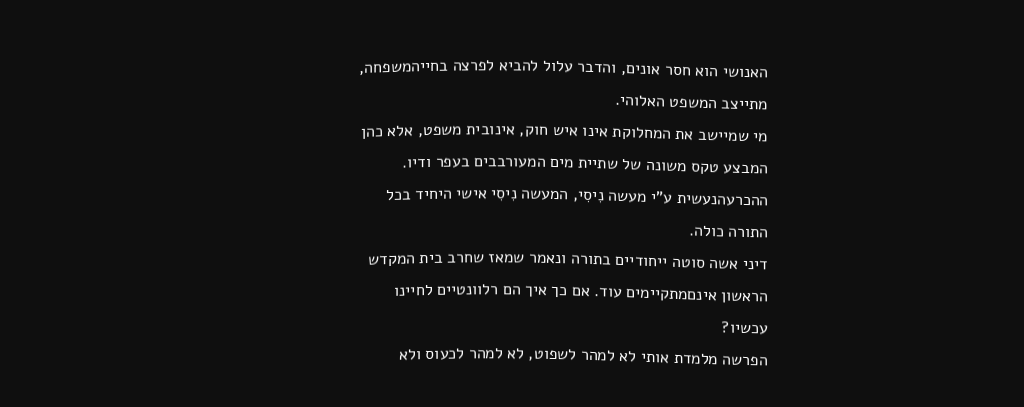האנושי הוא חסר אונים, והדבר עלול להביא לפרצה בחייהמשפחה, מתייצב המשפט האלוהי.
מי שמיישב את המחלוקת אינו איש חוק, אינובית משפט, אלא כהן המבצע טקס משונה של שתיית מים המעורבבים בעפר ודיו. ההכרעהנעשית ע"י מעשה נִיסִי, המעשה נִיסִי אישי היחיד בכל התורה כולה.
דיני אשה סוטה ייחודיים בתורה ונאמר שמאז שחרב בית המקדש הראשון אינםמתקיימים עוד. אם כך איך הם רלוונטיים לחיינו עכשיו?
הפרשה מלמדת אותי לא למהר לשפוט, לא למהר לכעוס ולא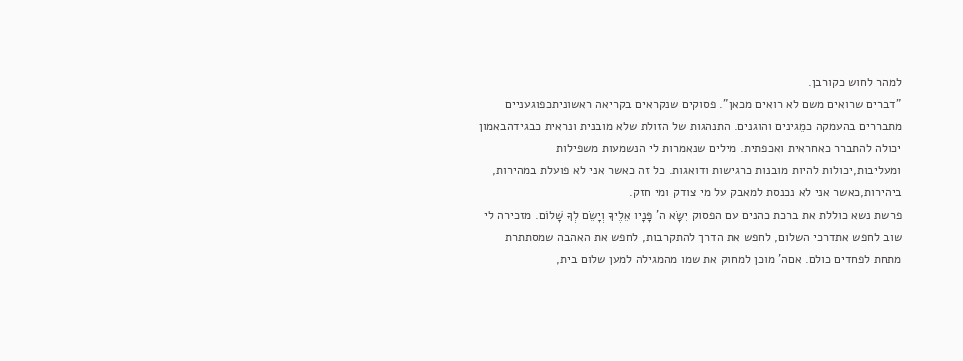למהר לחוש כקורבן.
"דברים שרואים משם לא רואים מכאן". פסוקים שנקראים בקריאה ראשוניתכפוגעניים מתבררים בהעמקה כמֵגינים והוגנים. התנהגות של הזולת שלא מובנית ונראית כבגידהבאמון יכולה להתברר כאחראית ואכפתית. מילים שנאמרות לי הנשמעות משפילות ומעליבות,יכולות להיות מובנות כרגישות ודואגות. כל זה כאשר אני לא פועלת במהירות, ביהירות,כאשר אני לא נכנסת למאבק על מי צודק ומי חזק.
פרשת נשא כוללת את ברכת כהנים עם הפסוק יִשָּׂא ה' פָּנָיו אֵלֶיךָ וְיָשֵׂם לְךָ שָׁלוֹם. מזכירה לי שוב לחפש אתדרכי השלום, לחפש את הדרך להתקרבות, לחפש את האהבה שמסתתרת מתחת לפחדים כולם. אםה' מוכן למחוק את שמו מהמגילה למען שלום בית,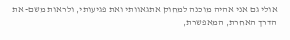אולי גם אני אהיה מוכנה למחוק אתגאוותי ואת פגיעותי, ולראות משם- את הדרך האחרת, המאפשרת,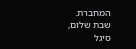המחברת.
שבת שלום,
סיגל